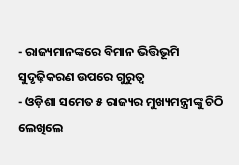- ରାଜ୍ୟମାନଙ୍କରେ ବିମାନ ଭିତ୍ତିଭୂମି ସୁଦୃଢ଼ିକରଣ ଉପରେ ଗୁରୁତ୍ବ
- ଓଡ଼ିଶା ସମେତ ୫ ରାଜ୍ୟର ମୁଖ୍ୟମନ୍ତ୍ରୀଙ୍କୁ ଚିଠି ଲେଖିଲେ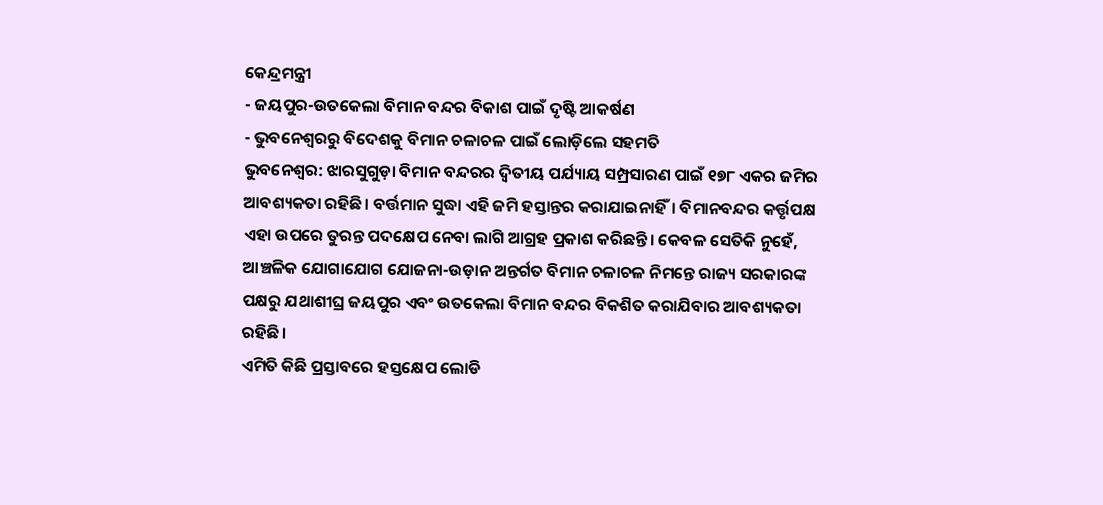କେନ୍ଦ୍ରମନ୍ତ୍ରୀ
- ଜୟପୁର-ଉତକେଲା ବିମାନ ବନ୍ଦର ବିକାଶ ପାଇଁ ଦୃଷ୍ଟି ଆକର୍ଷଣ
- ଭୁବନେଶ୍ବରରୁ ବିଦେଶକୁ ବିମାନ ଚଳାଚଳ ପାଇଁ ଲୋଡ଼ିଲେ ସହମତି
ଭୁବନେଶ୍ବର: ଝାରସୁଗୁଡ଼ା ବିମାନ ବନ୍ଦରର ଦ୍ବିତୀୟ ପର୍ଯ୍ୟାୟ ସମ୍ପ୍ରସାରଣ ପାଇଁ ୧୭୮ ଏକର ଜମିର ଆବଶ୍ୟକତା ରହିଛି। ବର୍ତ୍ତମାନ ସୁଦ୍ଧା ଏହି ଜମି ହସ୍ତାନ୍ତର କରାଯାଇନାହିଁ। ବିମାନବନ୍ଦର କର୍ତ୍ତୃପକ୍ଷ ଏହା ଉପରେ ତୁରନ୍ତ ପଦକ୍ଷେପ ନେବା ଲାଗି ଆଗ୍ରହ ପ୍ରକାଶ କରିଛନ୍ତି। କେବଳ ସେତିକି ନୁହେଁ, ଆଞ୍ଚଳିକ ଯୋଗାଯୋଗ ଯୋଜନା-ଉଡ଼ାନ ଅନ୍ତର୍ଗତ ବିମାନ ଚଳାଚଳ ନିମନ୍ତେ ରାଜ୍ୟ ସରକାରଙ୍କ ପକ୍ଷରୁ ଯଥାଶୀଘ୍ର ଜୟପୁର ଏବଂ ଉତକେଲା ବିମାନ ବନ୍ଦର ବିକଶିତ କରାଯିବାର ଆବଶ୍ୟକତା ରହିଛି।
ଏମିତି କିଛି ପ୍ରସ୍ତାବରେ ହସ୍ତକ୍ଷେପ ଲୋଡି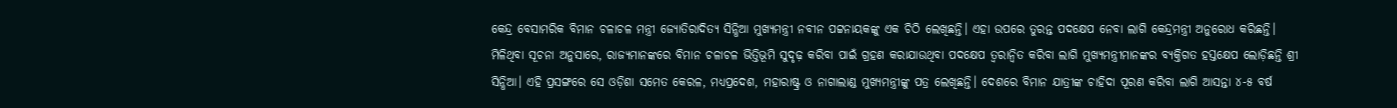କେନ୍ଦ୍ର ବେସାମରିକ ବିମାନ ଚଳାଚଳ ମନ୍ତ୍ରୀ ଜ୍ୟୋତିରାଦିତ୍ୟ ସିନ୍ଧିଆ ମୁଖ୍ୟମନ୍ତ୍ରୀ ନବୀନ ପଟ୍ଟନାୟକଙ୍କୁ ଏକ ଚିଠି ଲେଖିଛନ୍ତି। ଏହା ଉପରେ ତୁରନ୍ତ ପଦକ୍ଷେପ ନେବା ଲାଗି କେନ୍ଦ୍ରମନ୍ତ୍ରୀ ଅନୁରୋଧ କରିଛନ୍ତି।
ମିଳିଥିବା ସୂଚନା ଅନୁସାରେ, ରାଜ୍ୟମାନଙ୍କରେ ବିମାନ ଚଳାଚଳ ଭିତ୍ତିଭୂମି ସୁଦୃଢ଼ କରିବା ପାଇଁ ଗ୍ରହଣ କରାଯାଉଥିବା ପଦକ୍ଷେପ ତ୍ବରାନ୍ବିତ କରିବା ଲାଗି ମୁଖ୍ୟମନ୍ତ୍ରୀମାନଙ୍କର ବ୍ୟକ୍ତିଗତ ହସ୍ତକ୍ଷେପ ଲୋଡ଼ିଛନ୍ତି ଶ୍ରୀ ସିନ୍ଧିଆ। ଏହି ପ୍ରସଙ୍ଗରେ ସେ ଓଡ଼ିଶା ସମେତ କେରଳ, ମଧ୍ୟପ୍ରଦେଶ, ମହାରାଷ୍ଟ୍ର ଓ ନାଗାଲାଣ୍ଡ ମୁଖ୍ୟମନ୍ତ୍ରୀଙ୍କୁ ପତ୍ର ଲେଖିଛନ୍ତି। ଦେଶରେ ବିମାନ ଯାତ୍ରୀଙ୍କ ଚାହିଦା ପୂରଣ କରିବା ଲାଗି ଆସନ୍ତା ୪-୫ ବର୍ଷ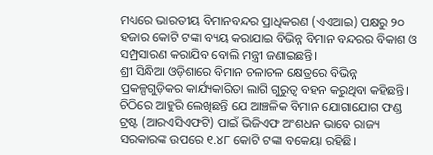ମଧ୍ୟରେ ଭାରତୀୟ ବିମାନବନ୍ଦର ପ୍ରାଧିକରଣ (ଏଏଆଇ) ପକ୍ଷରୁ ୨୦ ହଜାର କୋଟି ଟଙ୍କା ବ୍ୟୟ କରାଯାଇ ବିଭିନ୍ନ ବିମାନ ବନ୍ଦରର ବିକାଶ ଓ ସମ୍ପ୍ରସାରଣ କରାଯିବ ବୋଲି ମନ୍ତ୍ରୀ ଜଣାଇଛନ୍ତି।
ଶ୍ରୀ ସିନ୍ଧିଆ ଓଡ଼ିଶାରେ ବିମାନ ଚଳାଚଳ କ୍ଷେତ୍ରରେ ବିଭିନ୍ନ ପ୍ରକଳ୍ପଗୁଡ଼ିକର କାର୍ଯ୍ୟକାରିତା ଲାଗି ଗୁରୁତ୍ବ ବହନ କରୁଥିବା କହିଛନ୍ତି। ଚିଠିରେ ଆହୁରି ଲେଖିଛନ୍ତି ଯେ ଆଞ୍ଚଳିକ ବିମାନ ଯୋଗାଯୋଗ ଫଣ୍ଡ ଟ୍ରଷ୍ଟ (ଆରଏସିଏଫଟି) ପାଇଁ ଭିଜିଏଫ ଅଂଶଧନ ଭାବେ ରାଜ୍ୟ ସରକାରଙ୍କ ଉପରେ ୧.୪୮ କୋଟି ଟଙ୍କା ବକେୟା ରହିଛି।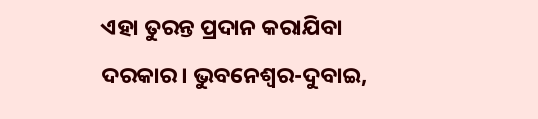ଏହା ତୁରନ୍ତ ପ୍ରଦାନ କରାଯିବା ଦରକାର। ଭୁବନେଶ୍ବର-ଦୁବାଇ,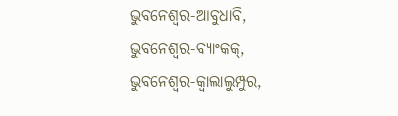ଭୁବନେଶ୍ବର-ଆବୁଧାବି, ଭୁବନେଶ୍ବର-ବ୍ୟାଂକକ୍, ଭୁବନେଶ୍ବର-କ୍ବାଲାଲୁମ୍ପୁର,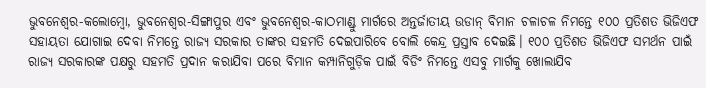ଭୁବନେଶ୍ବର-କଲୋମ୍ବୋ, ଭୁବନେଶ୍ବର-ସିଙ୍ଗାପୁର ଏବଂ ଭୁବନେଶ୍ବର-କାଠମାଣ୍ଡୁ ମାର୍ଗରେ ଅନ୍ତର୍ଜାତୀୟ ଉଡାନ୍ ବିମାନ ଚଳାଚଳ ନିମନ୍ତେ ୧୦୦ ପ୍ରତିଶତ ଭିଜିଏଫ ସହାୟତା ଯୋଗାଇ ଦେବା ନିମନ୍ତେ ରାଜ୍ୟ ସରକାର ତାଙ୍କର ସହମତି ଦେଇପାରିବେ ବୋଲି କେନ୍ଦ୍ର ପ୍ରସ୍ତାବ ଦେଇଛି। ୧୦୦ ପ୍ରତିଶତ ଭିଜିଏଫ ସମର୍ଥନ ପାଇଁ ରାଜ୍ୟ ସରକାରଙ୍କ ପକ୍ଷରୁ ସହମତି ପ୍ରଦାନ କରାଯିବା ପରେ ବିମାନ କମ୍ପାନିଗୁଡ଼ିକ ପାଇଁ ବିଡିଂ ନିମନ୍ତେ ଏସବୁ ମାର୍ଗକୁ ଖୋଲାଯିବ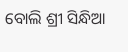ବୋଲି ଶ୍ରୀ ସିନ୍ଧିଆ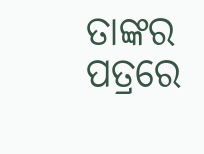ତାଙ୍କର ପତ୍ରରେ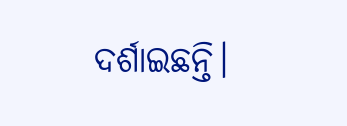ଦର୍ଶାଇଛନ୍ତି।